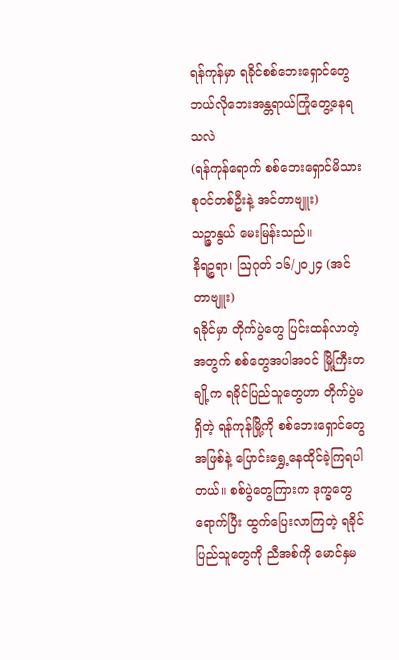ရန်ကုန်မှာ ရခိုင်စစ်ဘေးရှောင်တွေ ဘယ်လိုဘေးအန္တရာယ်ကြုံတွေ့နေရသလဲ
(ရန်ကုန်ရောက် စစ်ဘေးရှောင်မိသားစုဝင်တစ်ဦးနဲ့ အင်တာဗျူး)
သဉ္ဇာနွယ် မေးမြန်းသည်။
နိရဉ္စရာ၊ ဩဂုတ် ၁၆/၂၀၂၄ (အင်တာဗျူး)
ရခိုင်မှာ တိုက်ပွဲတွေ ပြင်းထန်လာတဲ့အတွက် စစ်တွေအပါအဝင် မြို့ကြီးတချို့က ရခိုင်ပြည်သူတွေဟာ တိုက်ပွဲမရှိတဲ့ ရန်ကုန်မြို့ကို စစ်ဘေးရှောင်တွေအဖြစ်နဲ့ ပြောင်းရွှေ့နေထိုင်ခဲ့ကြရပါတယ်။ စစ်ပွဲတွေကြားက ဒုက္ခတွေရောက်ပြီး ထွက်ပြေးလာကြတဲ့ ရခိုင်ပြည်သူတွေကို ညီအစ်ကို မောင်နှမ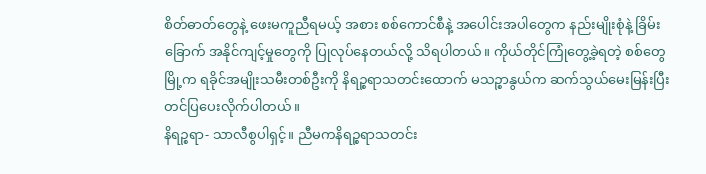စိတ်ဓာတ်တွေနဲ့ ဖေးမကူညီရမယ့် အစား စစ်ကောင်စီနဲ့ အပေါင်းအပါတွေက နည်းမျိုးစုံနဲ့ ခြိမ်းခြောက် အနိုင်ကျင့်မှုတွေကို ပြုလုပ်နေတယ်လို့ သိရပါတယ်။ ကိုယ်တိုင်ကြုံတွေ့ခဲ့ရတဲ့ စစ်တွေမြို့က ရခိုင်အမျိုးသမီးတစ်ဦးကို နိရဉ္စရာသတင်းထောက် မသဉ္စာနွယ်က ဆက်သွယ်မေးမြန်းပြီး တင်ပြပေးလိုက်ပါတယ်။
နိရဉ္စရာ- သာလီစွပါရှင့်။ ညီမကနိရဉ္စရာသတင်း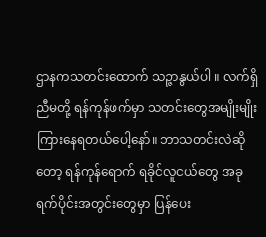ဌာနကသတင်းထောက် သဉ္ဇာနွယ်ပါ ။ လက်ရှိညီမတို့ ရန်ကုန်ဖက်မှာ သတင်းတွေအမျိုးမျိုးကြားနေရတယ်ပေါ့နော်။ ဘာသတင်းလဲဆိုတော့ ရန်ကုန်ရောက် ရခိုင်လူငယ်တွေ အခုရက်ပိုင်းအတွင်းတွေမှာ ပြန်ပေး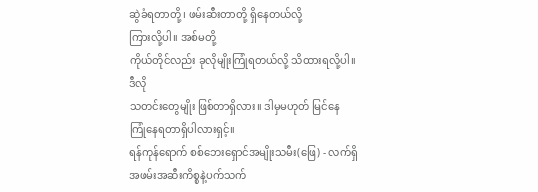ဆွဲခံရတာတို့၊ ဖမ်းဆီးတာတို့ ရှိနေတယ်လို့
ကြားလို့ပါ။ အစ်မတို့
ကိုယ်တိုင်လည်း ခုလိုမျိုးကြုံရတယ်လို့ သိထားရလို့ပါ။ ဒီလို
သတင်းတွေမျိုး ဖြစ်တာရှိလား။ ဒါမှမဟုတ် မြင်နေ
ကြုံနေရတာရှိပါလားရှင့်။
ရန်ကုန်ရောက် စစ်ဘေးရှောင်အမျိုးသမီး(ဖြေ) - လက်ရှိအဖမ်းအဆီးကိစ္စနဲ့ပက်သက်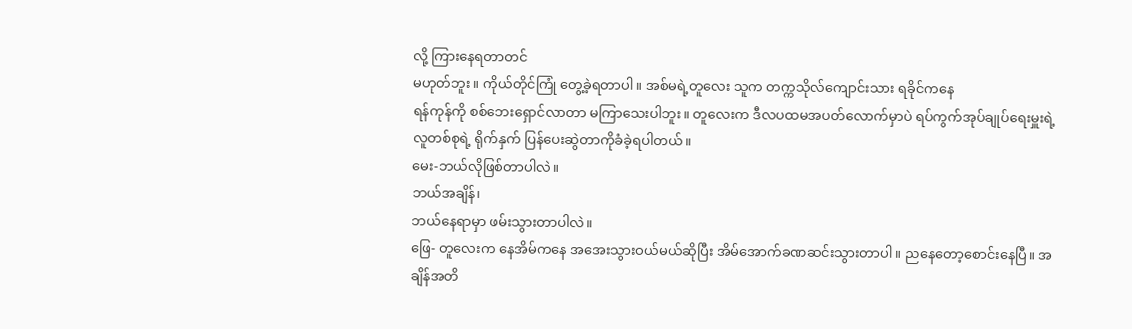လို့ ကြားနေရတာတင်
မဟုတ်ဘူး။ ကိုယ်တိုင်ကြုံ တွေ့ခဲ့ရတာပါ။ အစ်မရဲ့တူလေး သူက တက္ကသိုလ်ကျောင်းသား ရခိုင်ကနေ
ရန်ကုန်ကို စစ်ဘေးရှောင်လာတာ မကြာသေးပါဘူး။ တူလေးက ဒီလပထမအပတ်လောက်မှာပဲ ရပ်ကွက်အုပ်ချုပ်ရေးမှူးရဲ့ လူတစ်စုရဲ့ ရိုက်နှက် ပြန်ပေးဆွဲတာကိုခံခဲ့ရပါတယ်။
မေး-ဘယ်လိုဖြစ်တာပါလဲ။
ဘယ်အချိန်၊
ဘယ်နေရာမှာ ဖမ်းသွားတာပါလဲ။
ဖြေ- တူလေးက နေအိမ်ကနေ အအေးသွားဝယ်မယ်ဆိုပြီး အိမ်အောက်ခဏဆင်းသွားတာပါ။ ညနေတော့စောင်းနေပြီ။ အချိန်အတိ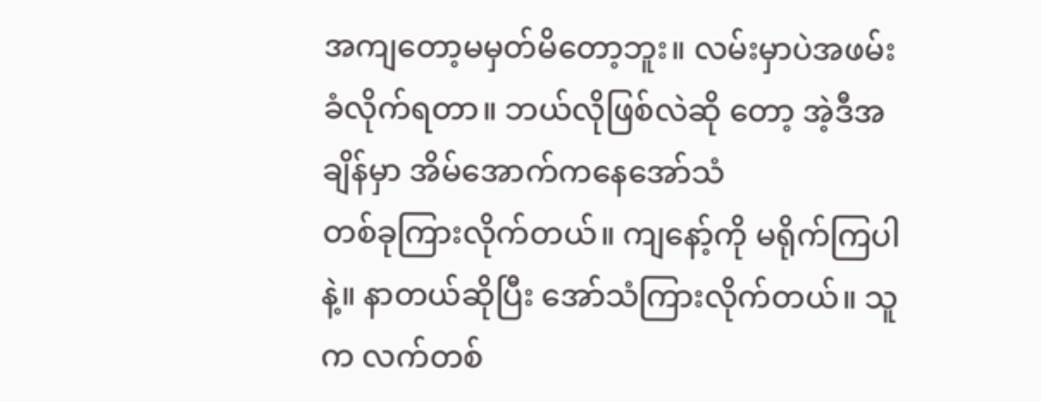အကျတော့မမှတ်မိတော့ဘူး။ လမ်းမှာပဲအဖမ်းခံလိုက်ရတာ။ ဘယ်လိုဖြစ်လဲဆို တော့ အဲ့ဒီအချိန်မှာ အိမ်အောက်ကနေအော်သံ
တစ်ခုကြားလိုက်တယ်။ ကျနော့်ကို မရိုက်ကြပါနဲ့။ နာတယ်ဆိုပြီး အော်သံကြားလိုက်တယ်။ သူက လက်တစ်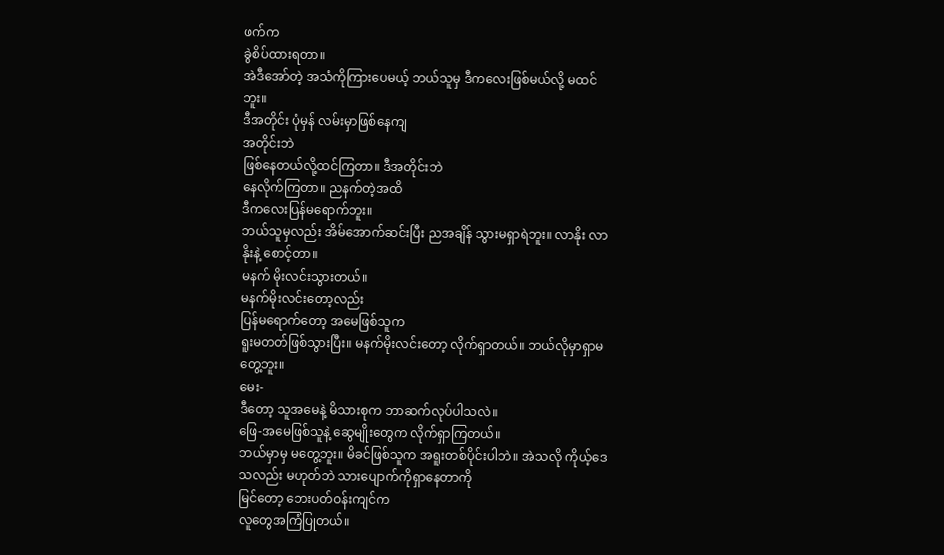ဖက်က
ခွဲစိပ်ထားရတာ။
အဲဒီအော်တဲ့ အသံကိုကြားပေမယ့် ဘယ်သူမှ ဒီကလေးဖြစ်မယ်လို့ မထင်ဘူး။
ဒီအတိုင်း ပုံမှန် လမ်းမှာဖြစ်နေကျ
အတိုင်းဘဲ
ဖြစ်နေတယ်လို့ထင်ကြတာ။ ဒီအတိုင်းဘဲ
နေလိုက်ကြတာ။ ညနက်တဲ့အထိ
ဒီကလေးပြန်မရောက်ဘူး။
ဘယ်သူမှလည်း အိမ်အောက်ဆင်းပြီး ညအချိန် သွားမရှာရဲဘူး။ လာနိုး လာနိုးနဲ့ စောင့်တာ။
မနက် မိုးလင်းသွားတယ်။
မနက်မိုးလင်းတော့လည်း
ပြန်မရောက်တော့ အမေဖြစ်သူက
ရူးမတတ်ဖြစ်သွားပြီး။ မနက်မိုးလင်းတော့ လိုက်ရှာတယ်။ ဘယ်လိုမှာရှာမတွေ့ဘူး။
မေး-
ဒီတော့ သူအမေနဲ့ မိသားစုက ဘာဆက်လုပ်ပါသလဲ။
ဖြေ-အမေဖြစ်သူနဲ့ ဆွေမျိုးတွေက လိုက်ရှာကြတယ်။
ဘယ်မှာမှ မတွေ့ဘူး။ မိခင်ဖြစ်သူက အရူးတစ်ပိုင်းပါဘဲ။ အဲသလို ကိုယ့်ဒေသလည်း မဟုတ်ဘဲ သားပျောက်ကိုရှာနေတာကို
မြင်တော့ ဘေးပတ်ဝန်းကျင်က
လူတွေအကြံပြုတယ်။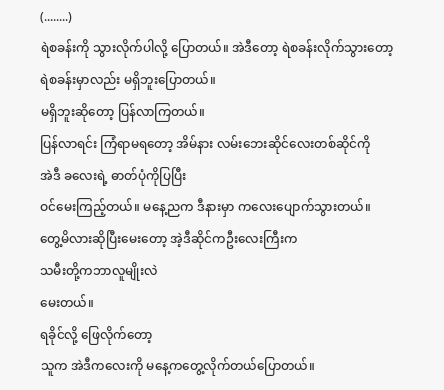(........)
ရဲစခန်းကို သွားလိုက်ပါလို့ ပြောတယ်။ အဲဒီတော့ ရဲစခန်းလိုက်သွားတော့
ရဲစခန်းမှာလည်း မရှိဘူးပြောတယ်။
မရှိဘူးဆိုတော့ ပြန်လာကြတယ်။
ပြန်လာရင်း ကြံရာမရတော့ အိမ်နား လမ်းဘေးဆိုင်လေးတစ်ဆိုင်ကို
အဲဒီ ခလေးရဲ့ ဓာတ်ပုံကိုပြပြီး
ဝင်မေးကြည့်တယ်။ မနေ့ညက ဒီနားမှာ ကလေးပျောက်သွားတယ်။
တွေ့မိလားဆိုပြီးမေးတော့ အဲ့ဒီဆိုင်ကဦးလေးကြီးက
သမီးတို့ကဘာလူမျိုးလဲ
မေးတယ်။
ရခိုင်လို့ ဖြေလိုက်တော့
သူက အဲဒီကလေးကို မနေ့ကတွေ့လိုက်တယ်ပြောတယ်။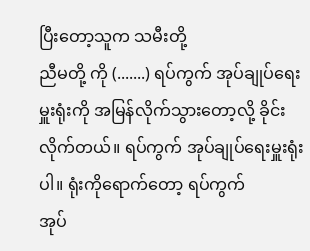ပြီးတော့သူက သမီးတို့
ညီမတို့ ကို (.......) ရပ်ကွက် အုပ်ချုပ်ရေးမှူးရုံးကို အမြန်လိုက်သွားတော့လို့ ခိုင်းလိုက်တယ်။ ရပ်ကွက် အုပ်ချုပ်ရေးမှူးရုံးပါ။ ရုံးကိုရောက်တော့ ရပ်ကွက်
အုပ်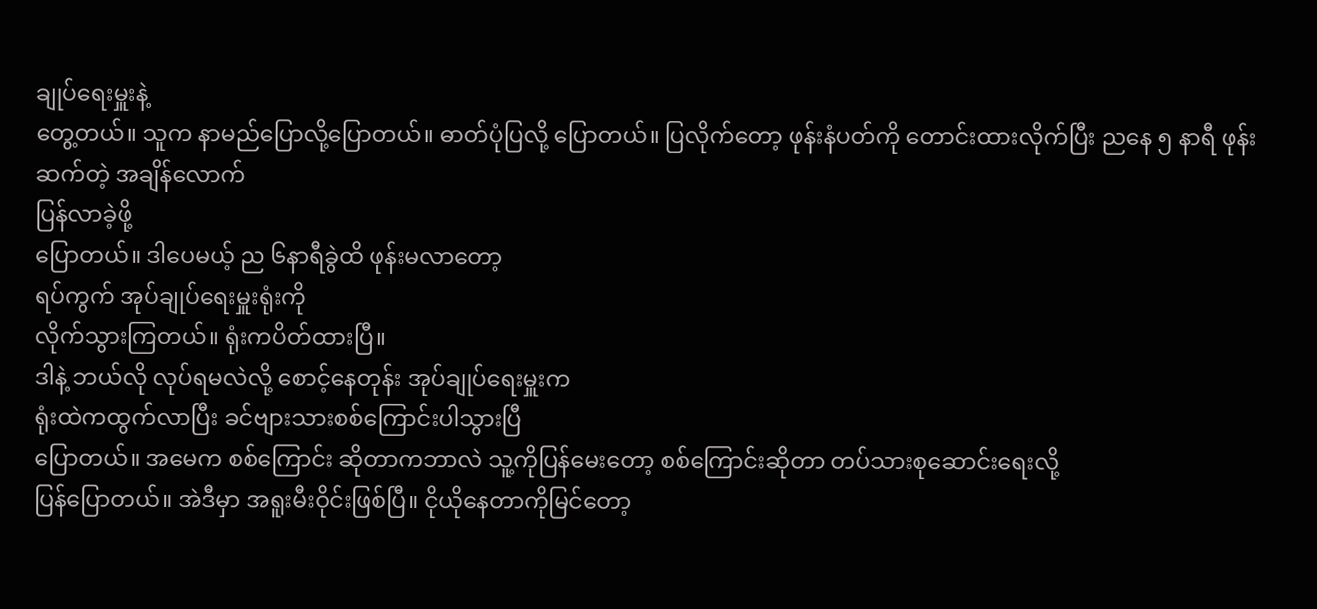ချုပ်ရေးမှူးနဲ့
တွေ့တယ်။ သူက နာမည်ပြောလို့ပြောတယ်။ ဓာတ်ပုံပြလို့ ပြောတယ်။ ပြလိုက်တော့ ဖုန်းနံပတ်ကို တောင်းထားလိုက်ပြီး ညနေ ၅ နာရီ ဖုန်းဆက်တဲ့ အချိန်လောက်
ပြန်လာခဲ့ဖို့
ပြောတယ်။ ဒါပေမယ့် ည ၆နာရီခွဲထိ ဖုန်းမလာတော့
ရပ်ကွက် အုပ်ချုပ်ရေးမှူးရုံးကို
လိုက်သွားကြတယ်။ ရုံးကပိတ်ထားပြီ။
ဒါနဲ့ ဘယ်လို လုပ်ရမလဲလို့ စောင့်နေတုန်း အုပ်ချုပ်ရေးမှူးက
ရုံးထဲကထွက်လာပြီး ခင်ဗျားသားစစ်ကြောင်းပါသွားပြီ
ပြောတယ်။ အမေက စစ်ကြောင်း ဆိုတာကဘာလဲ သူ့ကိုပြန်မေးတော့ စစ်ကြောင်းဆိုတာ တပ်သားစုဆောင်းရေးလို့
ပြန်ပြောတယ်။ အဲဒီမှာ အရူးမီးဝိုင်းဖြစ်ပြီ။ ငိုယိုနေတာကိုမြင်တော့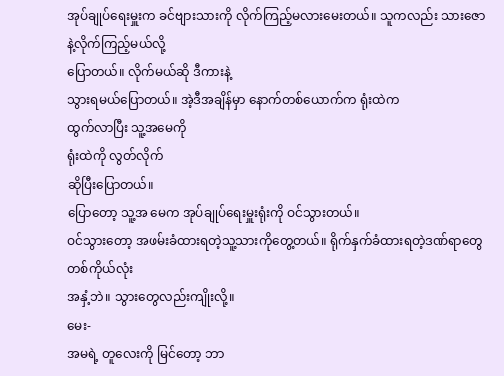အုပ်ချုပ်ရေးမှူးက ခင်ဗျားသားကို လိုက်ကြည့်မလားမေးတယ်။ သူကလည်း သားဇောနဲ့လိုက်ကြည့်မယ်လို့
ပြောတယ်။ လိုက်မယ်ဆို ဒီကားနဲ့
သွားရမယ်ပြောတယ်။ အဲ့ဒီအချိန်မှာ နောက်တစ်ယောက်က ရုံးထဲက
ထွက်လာပြီး သူ့အမေကို
ရုံးထဲကို လွတ်လိုက်
ဆိုပြီးပြောတယ်။
ပြောတော့ သူ့အ မေက အုပ်ချုပ်ရေးမှူးရုံးကို ဝင်သွားတယ်။
ဝင်သွားတော့ အဖမ်းခံထားရတဲ့သူ့သားကိုတွေ့တယ်။ ရိုက်နှက်ခံထားရတဲ့ဒဏ်ရာတွေတစ်ကိုယ်လုံး
အနှံ့ဘဲ။ သွားတွေလည်းကျိုးလို့။
မေး-
အမရဲ့ တူလေးကို မြင်တော့ ဘာ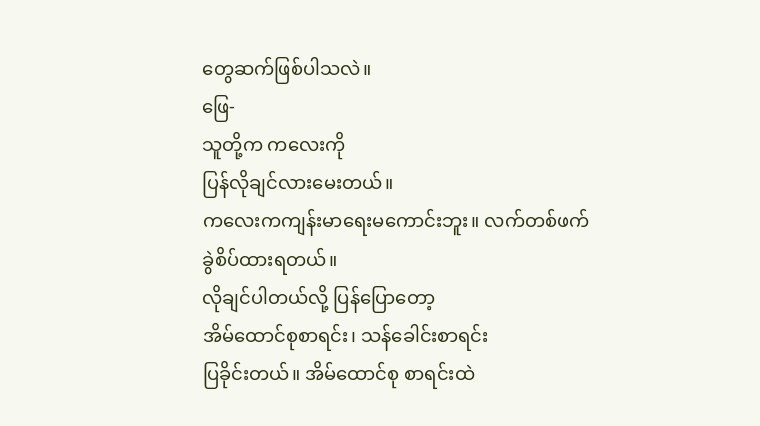တွေဆက်ဖြစ်ပါသလဲ။
ဖြေ-
သူတို့က ကလေးကို
ပြန်လိုချင်လားမေးတယ်။
ကလေးကကျန်းမာရေးမကောင်းဘူး။ လက်တစ်ဖက် ခွဲစိပ်ထားရတယ်။
လိုချင်ပါတယ်လို့ ပြန်ပြောတော့
အိမ်ထောင်စုစာရင်း၊ သန်ခေါင်းစာရင်း
ပြခိုင်းတယ်။ အိမ်ထောင်စု စာရင်းထဲ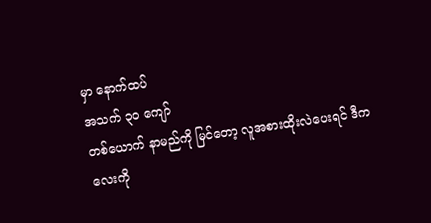မှာ နောက်ထပ်
အသက် ၃၀ ကျော်
တစ်ယောက် နာမည်ကို မြင်တော့ လူအစားထိုးလဲပေးရင် ဒီကလေးကို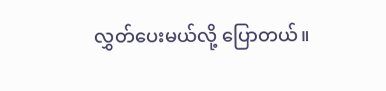လွှတ်ပေးမယ်လို့ ပြောတယ်။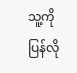သူ့ကို ပြန်လို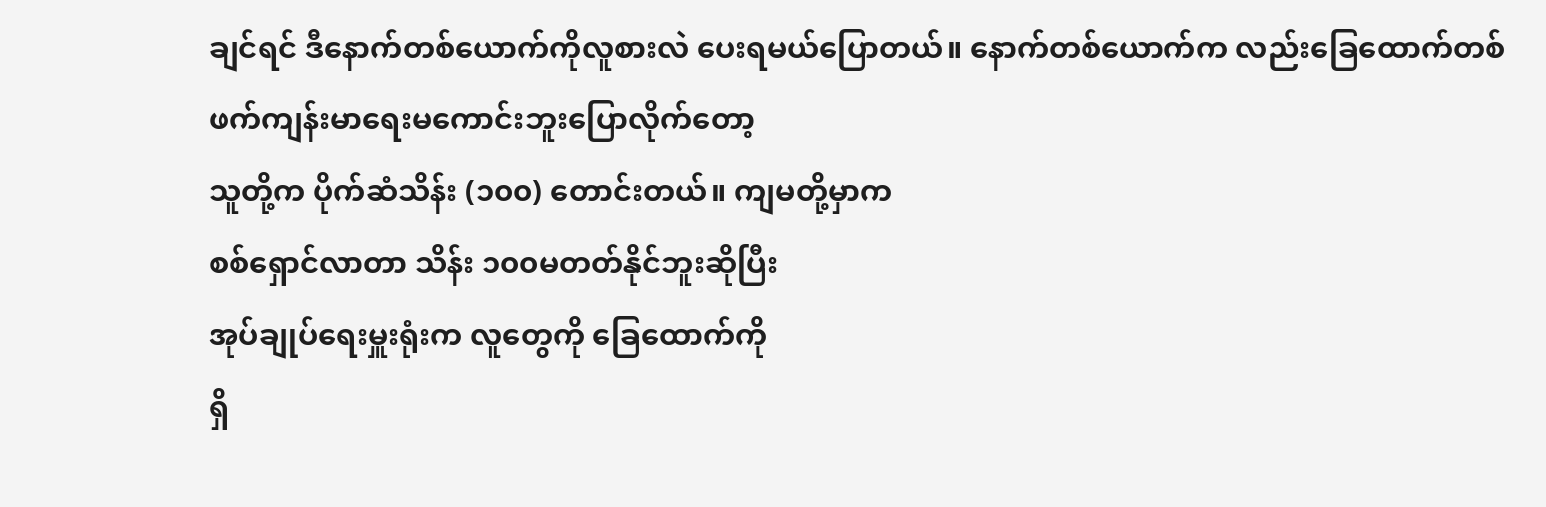ချင်ရင် ဒီနောက်တစ်ယောက်ကိုလူစားလဲ ပေးရမယ်ပြောတယ်။ နောက်တစ်ယောက်က လည်းခြေထောက်တစ်ဖက်ကျန်းမာရေးမကောင်းဘူးပြောလိုက်တော့
သူတို့က ပိုက်ဆံသိန်း (၁၀၀) တောင်းတယ်။ ကျမတို့မှာက
စစ်ရှောင်လာတာ သိန်း ၁၀၀မတတ်နိုင်ဘူးဆိုပြီး
အုပ်ချုပ်ရေးမှူးရုံးက လူတွေကို ခြေထောက်ကို
ရှိ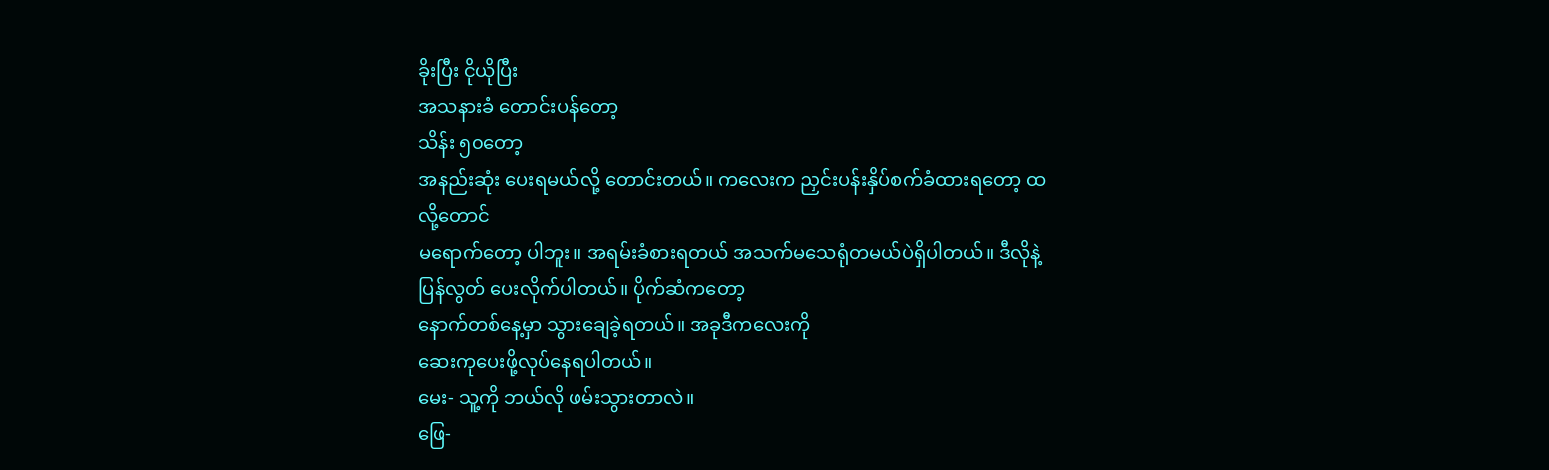ခိုးပြီး ငိုယိုပြီး
အသနားခံ တောင်းပန်တော့
သိန်း ၅၀တော့
အနည်းဆုံး ပေးရမယ်လို့ တောင်းတယ်။ ကလေးက ညှင်းပန်းနှိပ်စက်ခံထားရတော့ ထလို့တောင်
မရောက်တော့ ပါဘူး။ အရမ်းခံစားရတယ် အသက်မသေရုံတမယ်ပဲရှိပါတယ်။ ဒီလိုနဲ့
ပြန်လွတ် ပေးလိုက်ပါတယ်။ ပိုက်ဆံကတော့
နောက်တစ်နေ့မှာ သွားချေခဲ့ရတယ်။ အခုဒီကလေးကို
ဆေးကုပေးဖို့လုပ်နေရပါတယ်။
မေး- သူ့ကို ဘယ်လို ဖမ်းသွားတာလဲ။
ဖြေ-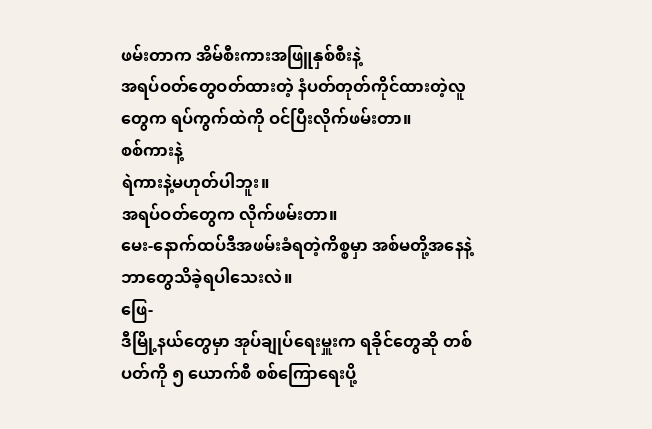ဖမ်းတာက အိမ်စီးကားအဖြူနှစ်စီးနဲ့
အရပ်ဝတ်တွေဝတ်ထားတဲ့ နံပတ်တုတ်ကိုင်ထားတဲ့လူတွေက ရပ်ကွက်ထဲကို ဝင်ပြီးလိုက်ဖမ်းတာ။
စစ်ကားနဲ့
ရဲကားနဲ့မဟုတ်ပါဘူး။
အရပ်ဝတ်တွေက လိုက်ဖမ်းတာ။
မေး-နောက်ထပ်ဒီအဖမ်းခံရတဲ့ကိစ္စမှာ အစ်မတို့အနေနဲ့ ဘာတွေသိခဲ့ရပါသေးလဲ။
ဖြေ-
ဒီမြို့နယ်တွေမှာ အုပ်ချုပ်ရေးမှူးက ရခိုင်တွေဆို တစ်ပတ်ကို ၅ ယောက်စီ စစ်ကြောရေးပို့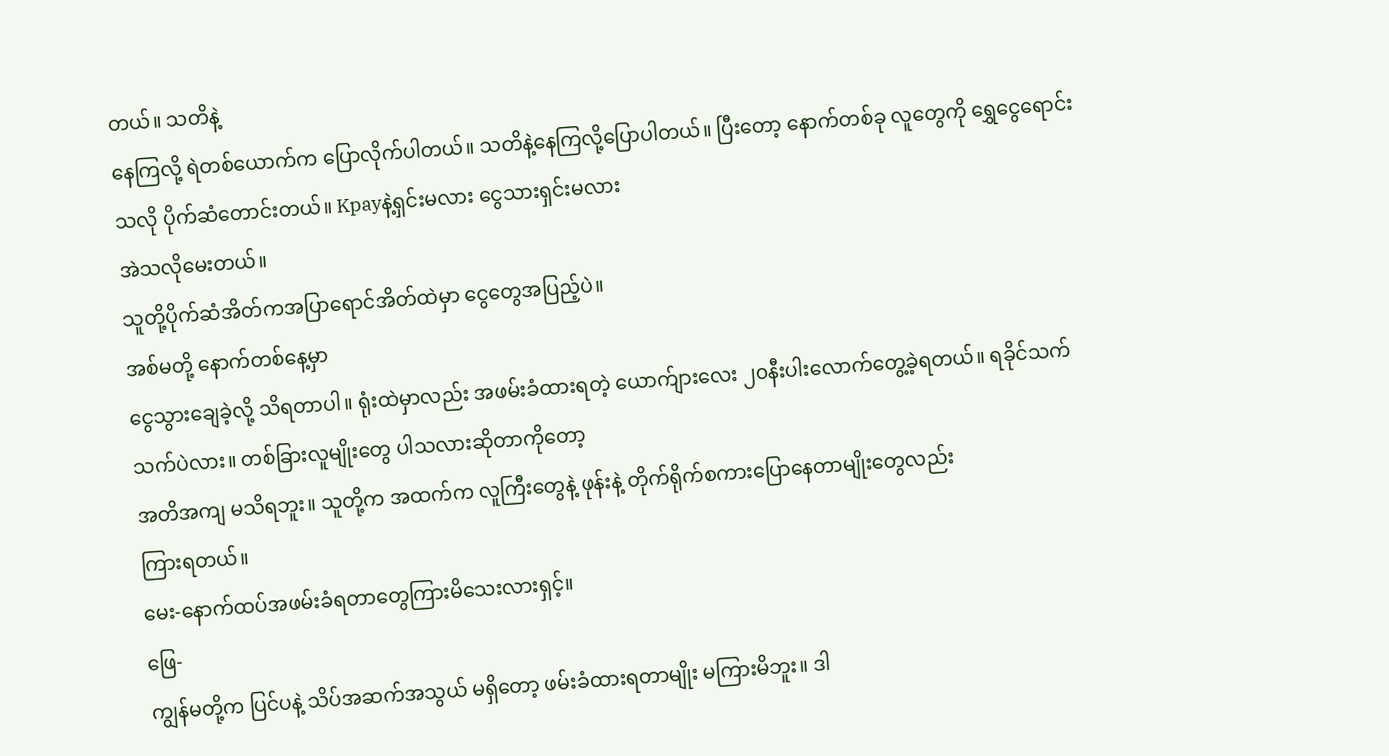တယ်။ သတိနဲ့
နေကြလို့ ရဲတစ်ယောက်က ပြောလိုက်ပါတယ်။ သတိနဲ့နေကြလို့ပြောပါတယ်။ ပြီးတော့ နောက်တစ်ခု လူတွေကို ရွှေငွေရောင်းသလို ပိုက်ဆံတောင်းတယ်။ Kpayနဲ့ရှင်းမလား ငွေသားရှင်းမလား
အဲသလိုမေးတယ်။
သူတို့ပိုက်ဆံအိတ်ကအပြာရောင်အိတ်ထဲမှာ ငွေတွေအပြည့်ပဲ။
အစ်မတို့ နောက်တစ်နေ့မှာ
ငွေသွားချေခဲ့လို့ သိရတာပါ။ ရုံးထဲမှာလည်း အဖမ်းခံထားရတဲ့ ယောက်ျားလေး ၂၀နီးပါးလောက်တွေ့ခဲ့ရတယ်။ ရခိုင်သက်သက်ပဲလား။ တစ်ခြားလူမျိုးတွေ ပါသလားဆိုတာကိုတော့
အတိအကျ မသိရဘူး။ သူတို့က အထက်က လူကြီးတွေနဲ့ ဖုန်းနဲ့ တိုက်ရိုက်စကားပြောနေတာမျိုးတွေလည်း
ကြားရတယ်။
မေး-နောက်ထပ်အဖမ်းခံရတာတွေကြားမိသေးလားရှင့်။
ဖြေ-
ကျွန်မတို့က ပြင်ပနဲ့ သိပ်အဆက်အသွယ် မရှိတော့ ဖမ်းခံထားရတာမျိုး မကြားမိဘူး။ ဒါ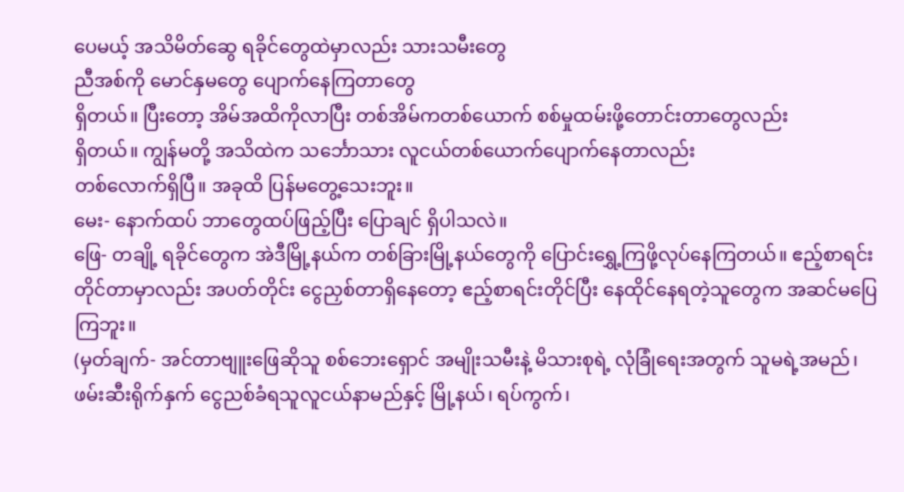ပေမယ့် အသိမိတ်ဆွေ ရခိုင်တွေထဲမှာလည်း သားသမီးတွေ
ညီအစ်ကို မောင်နှမတွေ ပျောက်နေကြတာတွေ
ရှိတယ်။ ပြီးတော့ အိမ်အထိကိုလာပြီး တစ်အိမ်ကတစ်ယောက် စစ်မှုထမ်းဖို့တောင်းတာတွေလည်း
ရှိတယ်။ ကျွန်မတို့ အသိထဲက သင်္ဘောသား လူငယ်တစ်ယောက်ပျောက်နေတာလည်း
တစ်လောက်ရှိပြီ။ အခုထိ ပြန်မတွေ့သေးဘူး။
မေး- နောက်ထပ် ဘာတွေထပ်ဖြည့်ပြီး ပြောချင် ရှိပါသလဲ။
ဖြေ- တချို့ ရခိုင်တွေက အဲဒီမြို့နယ်က တစ်ခြားမြို့နယ်တွေကို ပြောင်းရွှေ့ကြဖို့လုပ်နေကြတယ်။ ဧည့်စာရင်းတိုင်တာမှာလည်း အပတ်တိုင်း ငွေညှစ်တာရှိနေတော့ ဧည့်စာရင်းတိုင်ပြီး နေထိုင်နေရတဲ့သူတွေက အဆင်မပြေကြဘူး။
(မှတ်ချက်- အင်တာဗျူးဖြေဆိုသူ စစ်ဘေးရှောင် အမျိုးသမီးနဲ့ မိသားစုရဲ့ လုံခြုံရေးအတွက် သူမရဲ့အမည်၊ ဖမ်းဆီးရိုက်နှက် ငွေညစ်ခံရသူလူငယ်နာမည်နှင့် မြို့နယ်၊ ရပ်ကွက်၊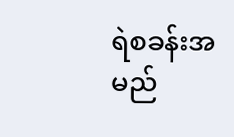ရဲစခန်းအမည်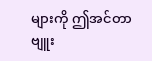များကို ဤအင်တာဗျူး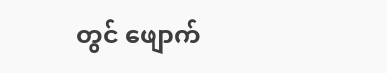တွင် ဖျောက်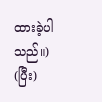ထားခဲ့ပါသည်။)
(ပြီး)